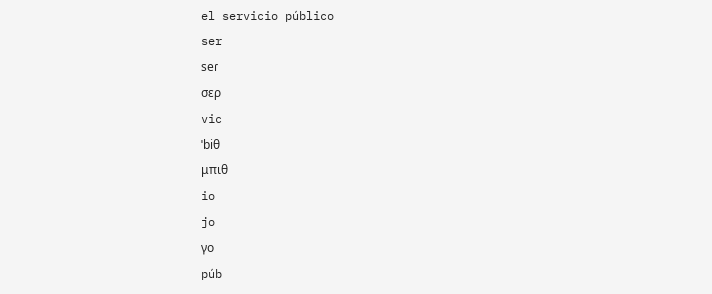el servicio público
ser
seɾ
σερ
vic
ˈbiθ
μπιθ
io
jo
γο
púb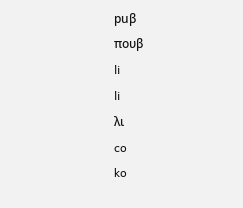puβ
πουβ
li
li
λι
co
ko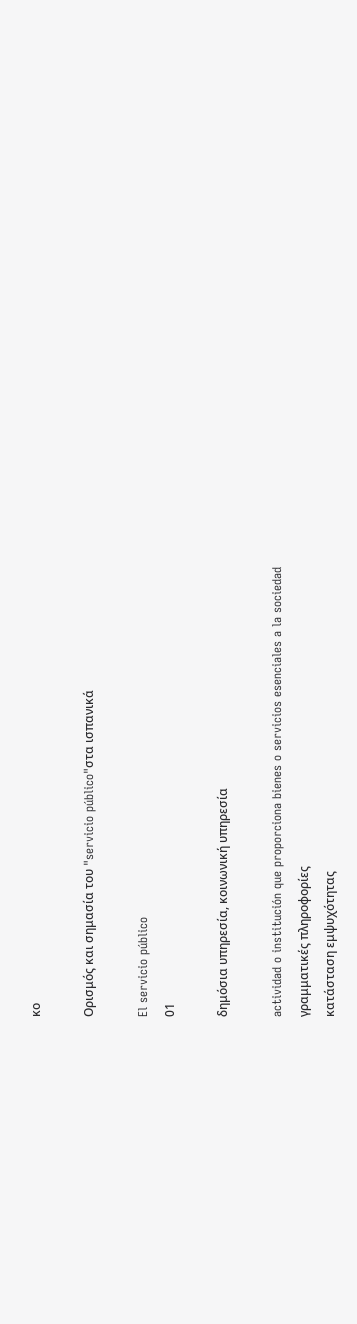κο

Ορισμός και σημασία του "servicio público"στα ισπανικά

El servicio público
01

δημόσια υπηρεσία, κοινωνική υπηρεσία

actividad o institución que proporciona bienes o servicios esenciales a la sociedad
γραμματικές πληροφορίες
κατάσταση εμψυχότητας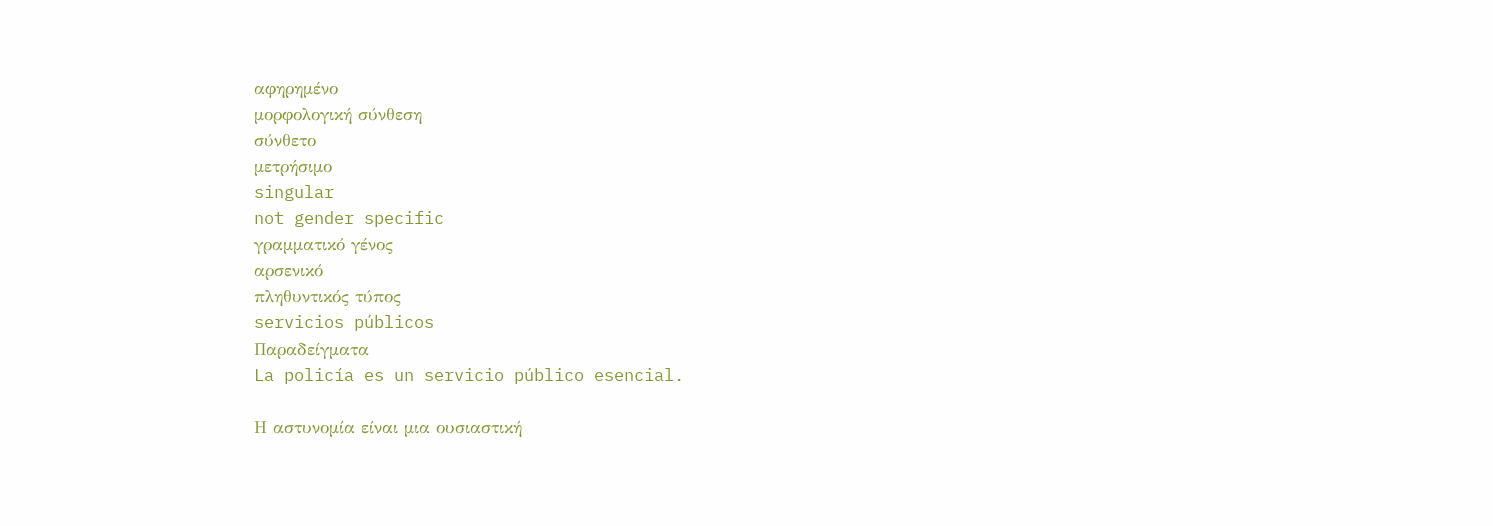αφηρημένο
μορφολογική σύνθεση
σύνθετο
μετρήσιμο
singular
not gender specific
γραμματικό γένος
αρσενικό
πληθυντικός τύπος
servicios públicos
Παραδείγματα
La policía es un servicio público esencial.

Η αστυνομία είναι μια ουσιαστική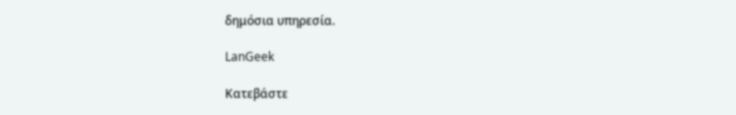δημόσια υπηρεσία.

LanGeek

Κατεβάστε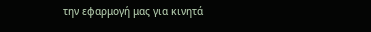την εφαρμογή μας για κινητά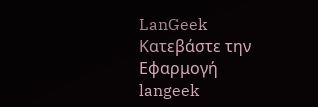LanGeek
Κατεβάστε την Εφαρμογή
langeek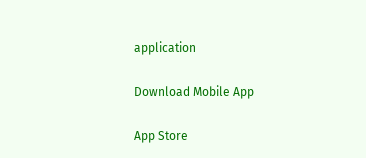application

Download Mobile App

App Store